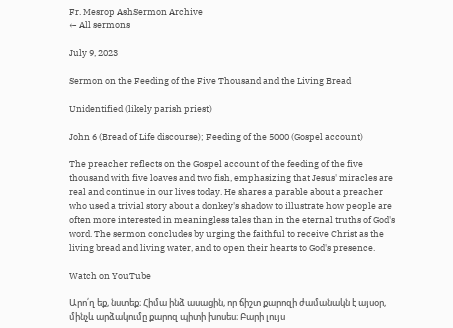Fr. Mesrop AshSermon Archive
← All sermons

July 9, 2023

Sermon on the Feeding of the Five Thousand and the Living Bread

Unidentified (likely parish priest)

John 6 (Bread of Life discourse); Feeding of the 5000 (Gospel account)

The preacher reflects on the Gospel account of the feeding of the five thousand with five loaves and two fish, emphasizing that Jesus' miracles are real and continue in our lives today. He shares a parable about a preacher who used a trivial story about a donkey's shadow to illustrate how people are often more interested in meaningless tales than in the eternal truths of God's word. The sermon concludes by urging the faithful to receive Christ as the living bread and living water, and to open their hearts to God's presence.

Watch on YouTube

Արո՛ղ եք, նստեք։ Հիմա ինձ ասացին, որ ճիշտ քարոզի ժամանակն է այսօր, մինչև արձակումը քարոզ պիտի խոսես։ Բարի լույս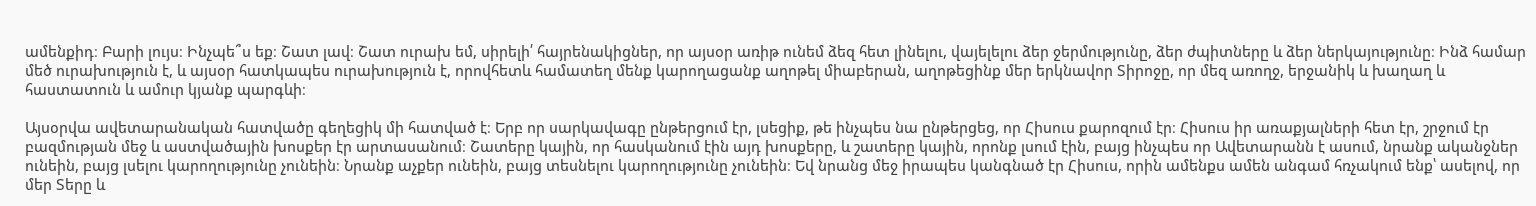ամենքիդ։ Բարի լույս։ Ինչպե՞ս եք։ Շատ լավ։ Շատ ուրախ եմ, սիրելի՛ հայրենակիցներ, որ այսօր առիթ ունեմ ձեզ հետ լինելու, վայելելու ձեր ջերմությունը, ձեր ժպիտները և ձեր ներկայությունը։ Ինձ համար մեծ ուրախություն է, և այսօր հատկապես ուրախություն է, որովհետև համատեղ մենք կարողացանք աղոթել միաբերան, աղոթեցինք մեր երկնավոր Տիրոջը, որ մեզ առողջ, երջանիկ և խաղաղ և հաստատուն և ամուր կյանք պարգևի։

Այսօրվա ավետարանական հատվածը գեղեցիկ մի հատված է։ Երբ որ սարկավագը ընթերցում էր, լսեցիք, թե ինչպես նա ընթերցեց, որ Հիսուս քարոզում էր։ Հիսուս իր առաքյալների հետ էր, շրջում էր բազմության մեջ և աստվածային խոսքեր էր արտասանում։ Շատերը կային, որ հասկանում էին այդ խոսքերը, և շատերը կային, որոնք լսում էին, բայց ինչպես որ Ավետարանն է ասում, նրանք ականջներ ունեին, բայց լսելու կարողությունը չունեին։ Նրանք աչքեր ունեին, բայց տեսնելու կարողությունը չունեին։ Եվ նրանց մեջ իրապես կանգնած էր Հիսուս, որին ամենքս ամեն անգամ հռչակում ենք՝ ասելով, որ մեր Տերը և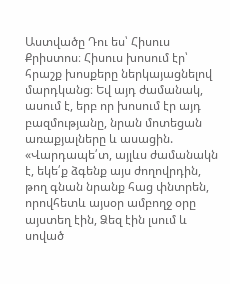Աստվածը Դու ես՝ Հիսուս Քրիստոս։ Հիսուս խոսում էր՝ հրաշք խոսքերը ներկայացնելով մարդկանց։ Եվ այդ ժամանակ, ասում է, երբ որ խոսում էր այդ բազմությանը, նրան մոտեցան առաքյալները և ասացին. «Վարդապե՛տ, այլևս ժամանակն է, եկե՛ք ձգենք այս ժողովրդին, թող գնան նրանք հաց փնտրեն, որովհետև այսօր ամբողջ օրը այստեղ էին, Ձեզ էին լսում և սոված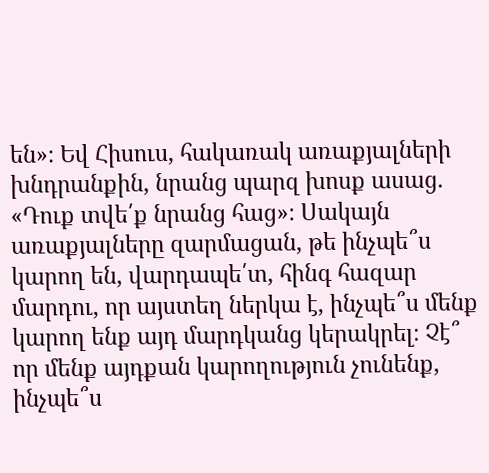են»։ Եվ Հիսուս, հակառակ առաքյալների խնդրանքին, նրանց պարզ խոսք ասաց. «Դուք տվե՛ք նրանց հաց»։ Սակայն առաքյալները զարմացան, թե ինչպե՞ս կարող են, վարդապե՛տ, հինգ հազար մարդու, որ այստեղ ներկա է, ինչպե՞ս մենք կարող ենք այդ մարդկանց կերակրել։ Չէ՞ որ մենք այդքան կարողություն չունենք, ինչպե՞ս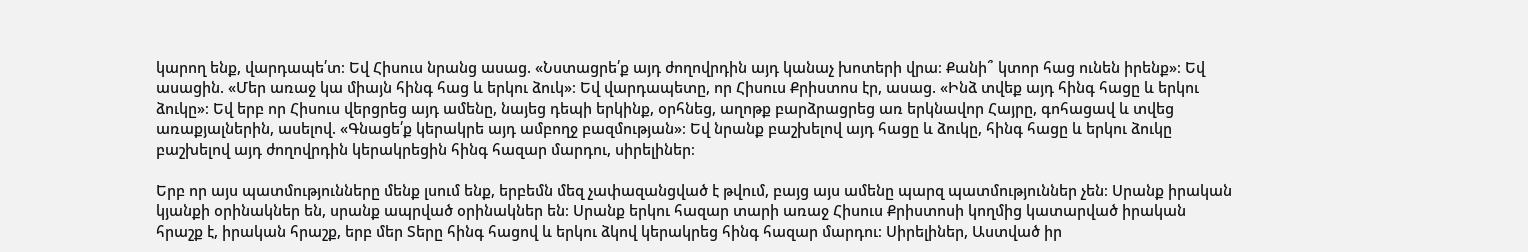կարող ենք, վարդապե՛տ։ Եվ Հիսուս նրանց ասաց. «Նստացրե՛ք այդ ժողովրդին այդ կանաչ խոտերի վրա։ Քանի՞ կտոր հաց ունեն իրենք»։ Եվ ասացին. «Մեր առաջ կա միայն հինգ հաց և երկու ձուկ»։ Եվ վարդապետը, որ Հիսուս Քրիստոս էր, ասաց. «Ինձ տվեք այդ հինգ հացը և երկու ձուկը»։ Եվ երբ որ Հիսուս վերցրեց այդ ամենը, նայեց դեպի երկինք, օրհնեց, աղոթք բարձրացրեց առ երկնավոր Հայրը, գոհացավ և տվեց առաքյալներին, ասելով. «Գնացե՛ք կերակրե այդ ամբողջ բազմության»։ Եվ նրանք բաշխելով այդ հացը և ձուկը, հինգ հացը և երկու ձուկը բաշխելով այդ ժողովրդին կերակրեցին հինգ հազար մարդու, սիրելիներ։

Երբ որ այս պատմությունները մենք լսում ենք, երբեմն մեզ չափազանցված է թվում, բայց այս ամենը պարզ պատմություններ չեն։ Սրանք իրական կյանքի օրինակներ են, սրանք ապրված օրինակներ են։ Սրանք երկու հազար տարի առաջ Հիսուս Քրիստոսի կողմից կատարված իրական հրաշք է, իրական հրաշք, երբ մեր Տերը հինգ հացով և երկու ձկով կերակրեց հինգ հազար մարդու։ Սիրելիներ, Աստված իր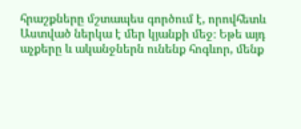հրաշքները մշտապես գործում է, որովհետև Աստված ներկա է մեր կյանքի մեջ։ Եթե այդ աչքերը և ականջներն ունենք հոգևոր, մենք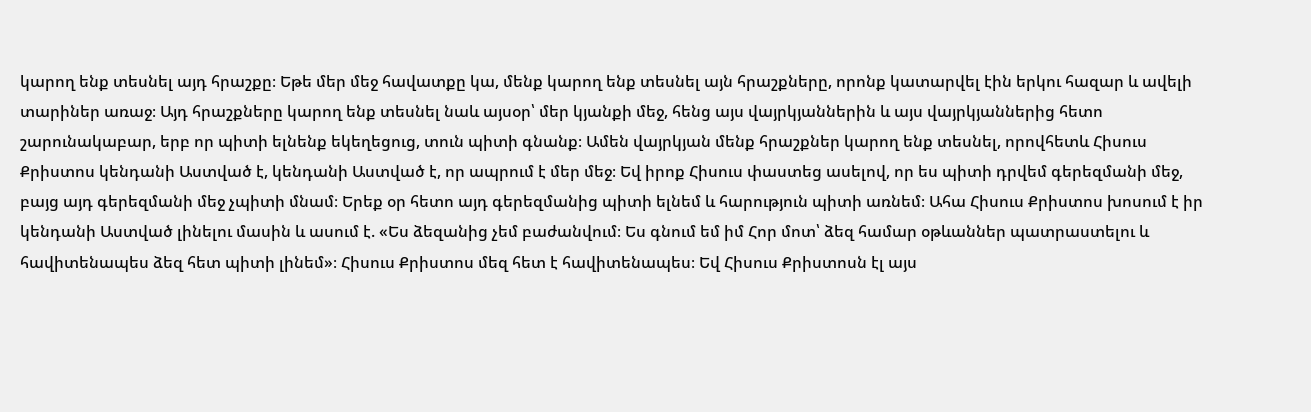կարող ենք տեսնել այդ հրաշքը։ Եթե մեր մեջ հավատքը կա, մենք կարող ենք տեսնել այն հրաշքները, որոնք կատարվել էին երկու հազար և ավելի տարիներ առաջ։ Այդ հրաշքները կարող ենք տեսնել նաև այսօր՝ մեր կյանքի մեջ, հենց այս վայրկյաններին և այս վայրկյաններից հետո շարունակաբար, երբ որ պիտի ելնենք եկեղեցուց, տուն պիտի գնանք։ Ամեն վայրկյան մենք հրաշքներ կարող ենք տեսնել, որովհետև Հիսուս Քրիստոս կենդանի Աստված է, կենդանի Աստված է, որ ապրում է մեր մեջ։ Եվ իրոք Հիսուս փաստեց ասելով, որ ես պիտի դրվեմ գերեզմանի մեջ, բայց այդ գերեզմանի մեջ չպիտի մնամ։ Երեք օր հետո այդ գերեզմանից պիտի ելնեմ և հարություն պիտի առնեմ։ Ահա Հիսուս Քրիստոս խոսում է իր կենդանի Աստված լինելու մասին և ասում է. «Ես ձեզանից չեմ բաժանվում։ Ես գնում եմ իմ Հոր մոտ՝ ձեզ համար օթևաններ պատրաստելու և հավիտենապես ձեզ հետ պիտի լինեմ»։ Հիսուս Քրիստոս մեզ հետ է հավիտենապես։ Եվ Հիսուս Քրիստոսն էլ այս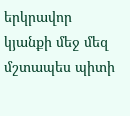երկրավոր կյանքի մեջ մեզ մշտապես պիտի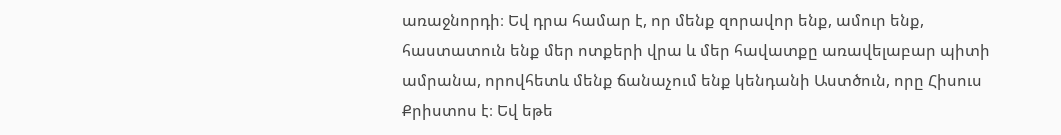առաջնորդի։ Եվ դրա համար է, որ մենք զորավոր ենք, ամուր ենք, հաստատուն ենք մեր ոտքերի վրա և մեր հավատքը առավելաբար պիտի ամրանա, որովհետև մենք ճանաչում ենք կենդանի Աստծուն, որը Հիսուս Քրիստոս է։ Եվ եթե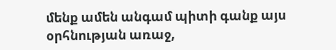մենք ամեն անգամ պիտի գանք այս օրհնության առաջ,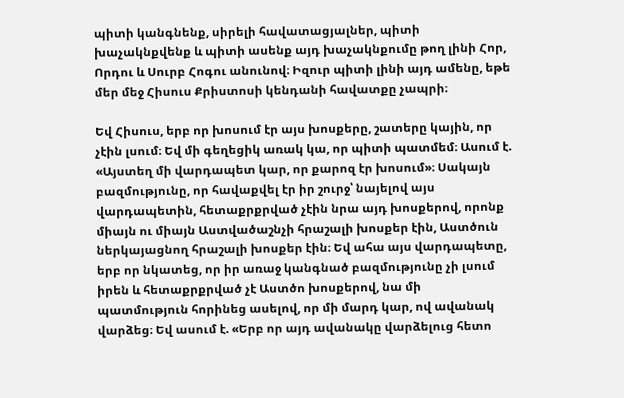պիտի կանգնենք, սիրելի հավատացյալներ, պիտի խաչակնքվենք և պիտի ասենք այդ խաչակնքումը թող լինի Հոր, Որդու և Սուրբ Հոգու անունով։ Իզուր պիտի լինի այդ ամենը, եթե մեր մեջ Հիսուս Քրիստոսի կենդանի հավատքը չապրի։

Եվ Հիսուս, երբ որ խոսում էր այս խոսքերը, շատերը կային, որ չէին լսում։ Եվ մի գեղեցիկ առակ կա, որ պիտի պատմեմ։ Ասում է. «Այստեղ մի վարդապետ կար, որ քարոզ էր խոսում»։ Սակայն բազմությունը, որ հավաքվել էր իր շուրջ՝ նայելով այս վարդապետին, հետաքրքրված չէին նրա այդ խոսքերով, որոնք միայն ու միայն Աստվածաշնչի հրաշալի խոսքեր էին, Աստծուն ներկայացնող հրաշալի խոսքեր էին։ Եվ ահա այս վարդապետը, երբ որ նկատեց, որ իր առաջ կանգնած բազմությունը չի լսում իրեն և հետաքրքրված չէ Աստծո խոսքերով, նա մի պատմություն հորինեց ասելով, որ մի մարդ կար, ով ավանակ վարձեց։ Եվ ասում է. «Երբ որ այդ ավանակը վարձելուց հետո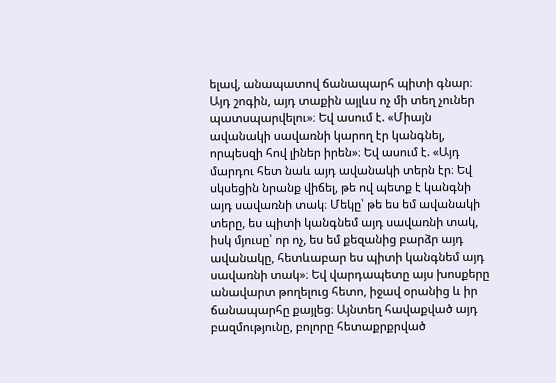ելավ, անապատով ճանապարհ պիտի գնար։ Այդ շոգին, այդ տաքին այլևս ոչ մի տեղ չուներ պատսպարվելու»։ Եվ ասում է. «Միայն ավանակի սավառնի կարող էր կանգնել, որպեսզի հով լիներ իրեն»։ Եվ ասում է. «Այդ մարդու հետ նաև այդ ավանակի տերն էր։ Եվ սկսեցին նրանք վիճել, թե ով պետք է կանգնի այդ սավառնի տակ։ Մեկը՝ թե ես եմ ավանակի տերը, ես պիտի կանգնեմ այդ սավառնի տակ, իսկ մյուսը՝ որ ոչ, ես եմ քեզանից բարձր այդ ավանակը, հետևաբար ես պիտի կանգնեմ այդ սավառնի տակ»։ Եվ վարդապետը այս խոսքերը անավարտ թողելուց հետո, իջավ օրանից և իր ճանապարհը քայլեց։ Այնտեղ հավաքված այդ բազմությունը, բոլորը հետաքրքրված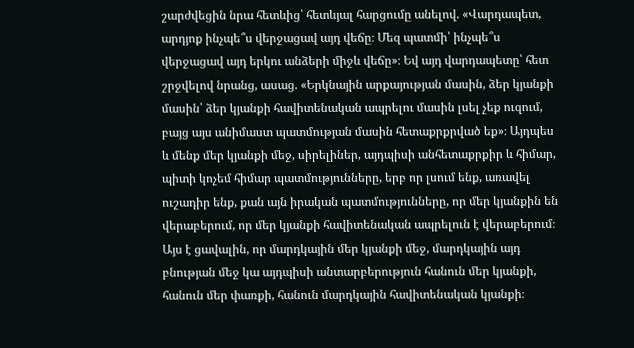շարժվեցին նրա հետևից՝ հետևյալ հարցումը անելով. «Վարդապետ, արդյոք ինչպե՞ս վերջացավ այդ վեճը։ Մեզ պատմի՝ ինչպե՞ս վերջացավ այդ երկու անձերի միջև վեճը»։ Եվ այդ վարդապետը՝ հետ շրջվելով նրանց, ասաց. «Երկնային արքայության մասին, ձեր կյանքի մասին՝ ձեր կյանքի հավիտենական ապրելու մասին լսել չեք ուզում, բայց այս անիմաստ պատմության մասին հետաքրքրված եք»։ Այդպես և մենք մեր կյանքի մեջ, սիրելիներ, այդպիսի անհետաքրքիր և հիմար, պիտի կոչեմ հիմար պատմությունները, երբ որ լսում ենք, առավել ուշադիր ենք, քան այն իրական պատմությունները, որ մեր կյանքին են վերաբերում, որ մեր կյանքի հավիտենական ապրելուն է վերաբերում։ Այս է ցավալին, որ մարդկային մեր կյանքի մեջ, մարդկային այդ բնության մեջ կա այդպիսի անտարբերություն հանուն մեր կյանքի, հանուն մեր փառքի, հանուն մարդկային հավիտենական կյանքի։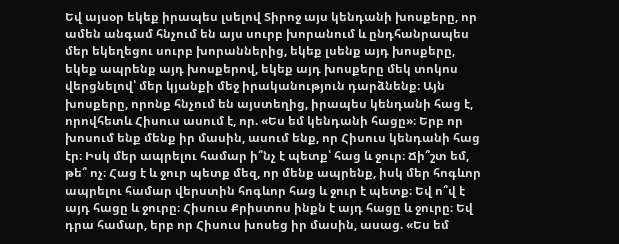Եվ այսօր եկեք իրապես լսելով Տիրոջ այս կենդանի խոսքերը, որ ամեն անգամ հնչում են այս սուրբ խորանում և ընդհանրապես մեր եկեղեցու սուրբ խորաններից, եկեք լսենք այդ խոսքերը, եկեք ապրենք այդ խոսքերով, եկեք այդ խոսքերը մեկ տոկոս վերցնելով՝ մեր կյանքի մեջ իրականություն դարձնենք։ Այն խոսքերը, որոնք հնչում են այստեղից, իրապես կենդանի հաց է, որովհետև Հիսուս ասում է, որ. «Ես եմ կենդանի հացը»։ Երբ որ խոսում ենք մենք իր մասին, ասում ենք, որ Հիսուս կենդանի հաց էր։ Իսկ մեր ապրելու համար ի՞նչ է պետք՝ հաց և ջուր։ Ճի՞շտ եմ, թե՞ ոչ։ Հաց է և ջուր պետք մեզ, որ մենք ապրենք, իսկ մեր հոգևոր ապրելու համար վերստին հոգևոր հաց և ջուր է պետք։ Եվ ո՞վ է այդ հացը և ջուրը։ Հիսուս Քրիստոս ինքն է այդ հացը և ջուրը։ Եվ դրա համար, երբ որ Հիսուս խոսեց իր մասին, ասաց. «Ես եմ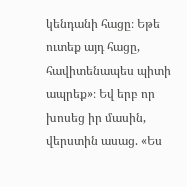կենդանի հացը։ Եթե ուտեք այդ հացը, հավիտենապես պիտի ապրեք»։ Եվ երբ որ խոսեց իր մասին, վերստին ասաց. «Ես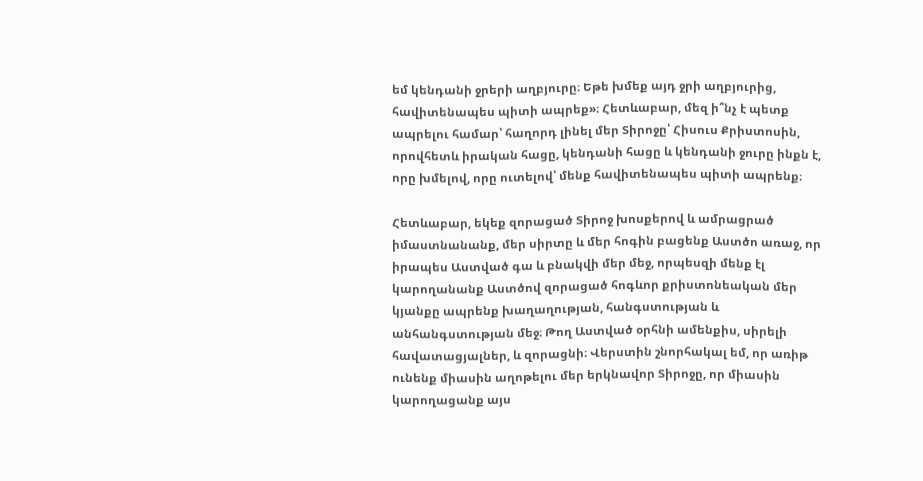եմ կենդանի ջրերի աղբյուրը։ Եթե խմեք այդ ջրի աղբյուրից, հավիտենապես պիտի ապրեք»։ Հետևաբար, մեզ ի՞նչ է պետք ապրելու համար՝ հաղորդ լինել մեր Տիրոջը՝ Հիսուս Քրիստոսին, որովհետև իրական հացը, կենդանի հացը և կենդանի ջուրը ինքն է, որը խմելով, որը ուտելով՝ մենք հավիտենապես պիտի ապրենք։

Հետևաբար, եկեք զորացած Տիրոջ խոսքերով և ամրացրած իմաստնանանք, մեր սիրտը և մեր հոգին բացենք Աստծո առաջ, որ իրապես Աստված գա և բնակվի մեր մեջ, որպեսզի մենք էլ կարողանանք Աստծով զորացած հոգևոր քրիստոնեական մեր կյանքը ապրենք խաղաղության, հանգստության և անհանգստության մեջ։ Թող Աստված օրհնի ամենքիս, սիրելի հավատացյալներ, և զորացնի։ Վերստին շնորհակալ եմ, որ առիթ ունենք միասին աղոթելու մեր երկնավոր Տիրոջը, որ միասին կարողացանք այս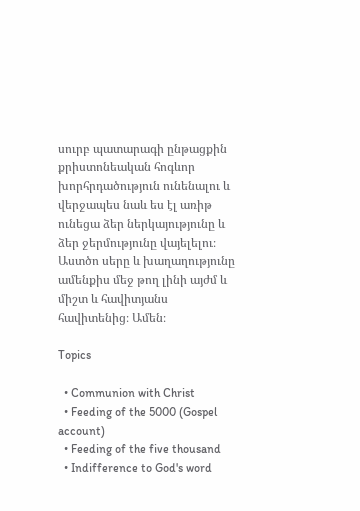սուրբ պատարագի ընթացքին քրիստոնեական հոգևոր խորհրդածություն ունենալու և վերջապես նաև ես էլ առիթ ունեցա ձեր ներկայությունը և ձեր ջերմությունը վայելելու։ Աստծո սերը և խաղաղությունը ամենքիս մեջ թող լինի այժմ և միշտ և հավիտյանս հավիտենից։ Ամեն։

Topics

  • Communion with Christ
  • Feeding of the 5000 (Gospel account)
  • Feeding of the five thousand
  • Indifference to God's word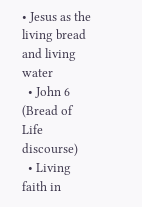• Jesus as the living bread and living water
  • John 6 (Bread of Life discourse)
  • Living faith in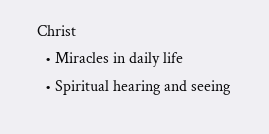Christ
  • Miracles in daily life
  • Spiritual hearing and seeing